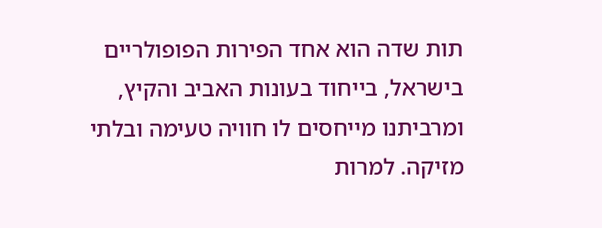תות שדה הוא אחד הפירות הפופולריים בישראל, בייחוד בעונות האביב והקיץ, ומרביתנו מייחסים לו חוויה טעימה ובלתי מזיקה. למרות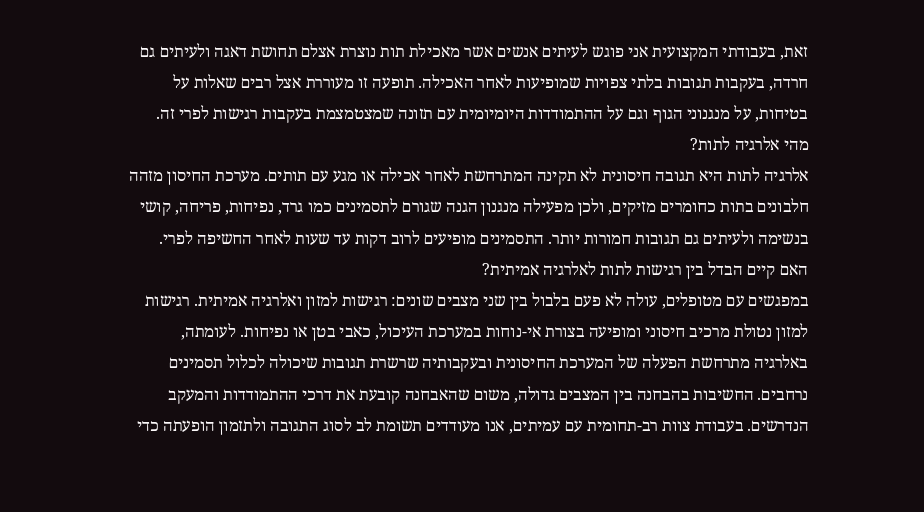זאת, בעבודתי המקצועית אני פוגש לעיתים אנשים אשר מאכילת תות נוצרת אצלם תחושת דאגה ולעיתים גם חרדה, בעקבות תגובות בלתי צפויות שמופיעות לאחר האכילה. תופעה זו מעוררת אצל רבים שאלות על בטיחות, על מנגנוני הגוף וגם על ההתמודדות היומיומית עם תזונה שמצטמצמת בעקבות רגישות לפרי זה.
מהי אלרגיה לתות?
אלרגיה לתות היא תגובה חיסונית לא תקינה המתרחשת לאחר אכילה או מגע עם תותים. מערכת החיסון מזהה חלבונים בתות כחומרים מזיקים, ולכן מפעילה מנגנון הגנה שגורם לתסמינים כמו גרד, נפיחות, פריחה, קושי בנשימה ולעיתים גם תגובות חמורות יותר. התסמינים מופיעים לרוב דקות עד שעות לאחר החשיפה לפרי.
האם קיים הבדל בין רגישות לתות לאלרגיה אמיתית?
במפגשים עם מטופלים, עולה לא פעם בלבול בין שני מצבים שונים: רגישות למזון ואלרגיה אמיתית. רגישות למזון נטולת מרכיב חיסוני ומופיעה בצורת אי-נוחות במערכת העיכול, כאבי בטן או נפיחות. לעומתה, באלרגיה מתרחשת הפעלה של המערכת החיסונית ובעקבותיה שרשרת תגובות שיכולה לכלול תסמינים נרחבים. החשיבות בהבחנה בין המצבים גדולה, משום שהאבחנה קובעת את דרכי ההתמודדות והמעקב הנדרשים. בעבודת צוות רב-תחומית עם עמיתים, אנו מעודדים תשומת לב לסוג התגובה ולתזמון הופעתה כדי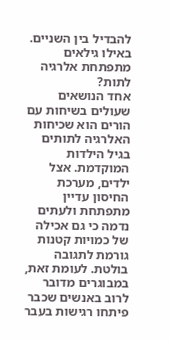להבדיל בין השניים.
באילו גילאים מתפתחת אלרגיה לתות?
אחד הנושאים שעולים בשיחות עם הורים הוא שכיחות האלרגיה לתותים בגיל הילדות המוקדמת. אצל ילדים, מערכת החיסון עדיין מתפתחת ולעתים נדמה כי גם אכילה של כמויות קטנות גורמת לתגובה בולטת. לעומת זאת, במבוגרים מדובר לרוב באנשים שכבר פיתחו רגישות בעבר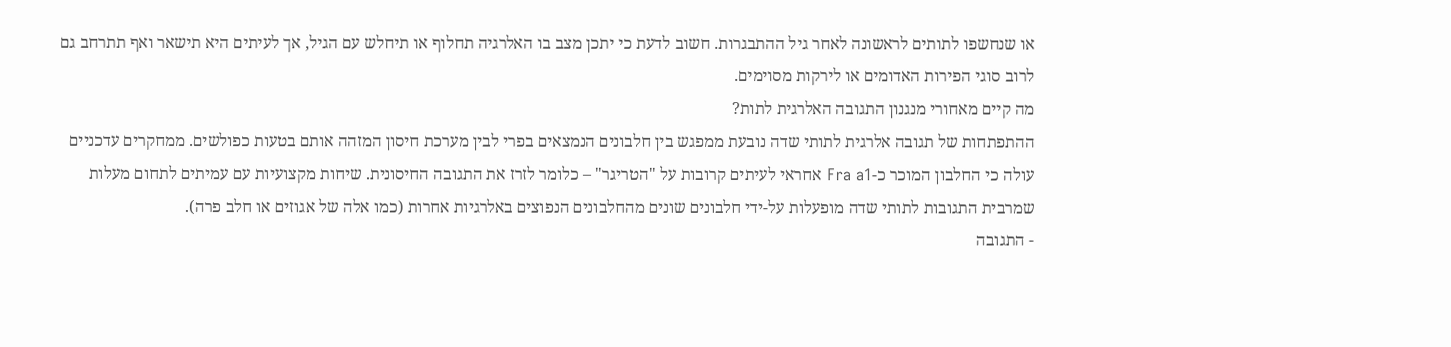או שנחשפו לתותים לראשונה לאחר גיל ההתבגרות. חשוב לדעת כי יתכן מצב בו האלרגיה תחלוף או תיחלש עם הגיל, אך לעיתים היא תישאר ואף תתרחב גם לרוב סוגי הפירות האדומים או לירקות מסוימים.
מה קיים מאחורי מנגנון התגובה האלרגית לתות?
ההתפתחות של תגובה אלרגית לתותי שדה נובעת ממפגש בין חלבונים הנמצאים בפרי לבין מערכת חיסון המזהה אותם בטעות כפולשים. ממחקרים עדכניים עולה כי החלבון המוכר כ-Fra a1 אחראי לעיתים קרובות על "הטריגר" – כלומר לזרז את התגובה החיסונית. שיחות מקצועיות עם עמיתים לתחום מעלות שמרבית התגובות לתותי שדה מופעלות על-ידי חלבונים שונים מהחלבונים הנפוצים באלרגיות אחרות (כמו אלה של אגוזים או חלב פרה).
- התגובה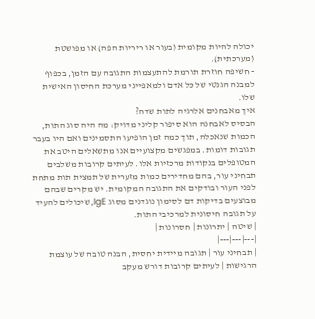יכולה להיות מקומית (בעור או ריריות הפה) או מפושטת (מערכתית).
- חשיפה חוזרת תורמת להתעצמות התגובה עם הזמן, בכפוף למבנה הגנטי של כל אדם ולמאפייני מערכת החיסון האישית שלו.
איך מאבחנים אלרגיה לתות שדה?
הבסיס לאבחנה הוא סיפור קליני מדויק: מה היה סוג התות, הכמות שנאכלה, תוך כמה זמן הופיעו התסמינים ואם היו בעבר תגובות דומות. במפגשים מקצועיים אנו מתשאלים היטב את המטופלים בנקודות מרכזיות אלו. לעיתים קרובות משלבים תבחיני עור, בהם מחדירים כמות מזערית של תמצית תות מתחת לפני העור ובודקים את התגובה המקומית. יש מקרים שבהם מבוצעים בדיקות דם לסימון נוגדנים מסוג IgE, שיכולים להעיד על תגובה חיסונית למרכיבי התות.
| שיטה | יתרונות | חסרונות |
|---|---|---|
| תבחיני עור | תגובה מיידית יחסית, הבנה טובה של עוצמת הרגישות | לעיתים קרובות דורש מעקב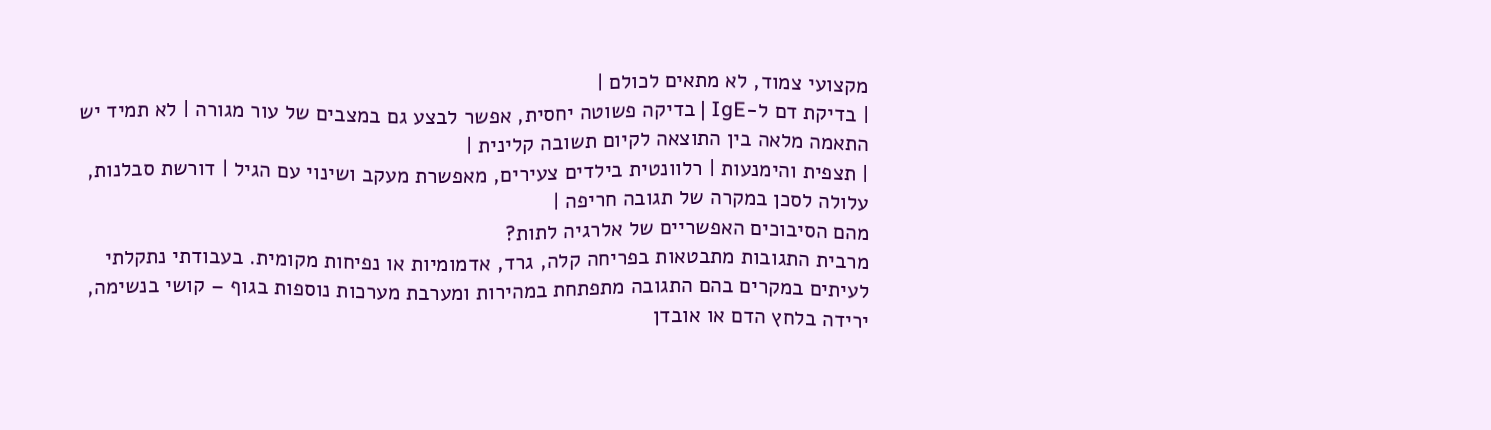מקצועי צמוד, לא מתאים לכולם |
| בדיקת דם ל-IgE | בדיקה פשוטה יחסית, אפשר לבצע גם במצבים של עור מגורה | לא תמיד יש התאמה מלאה בין התוצאה לקיום תשובה קלינית |
| תצפית והימנעות | רלוונטית בילדים צעירים, מאפשרת מעקב ושינוי עם הגיל | דורשת סבלנות, עלולה לסכן במקרה של תגובה חריפה |
מהם הסיבוכים האפשריים של אלרגיה לתות?
מרבית התגובות מתבטאות בפריחה קלה, גרד, אדמומיות או נפיחות מקומית. בעבודתי נתקלתי לעיתים במקרים בהם התגובה מתפתחת במהירות ומערבת מערכות נוספות בגוף – קושי בנשימה, ירידה בלחץ הדם או אובדן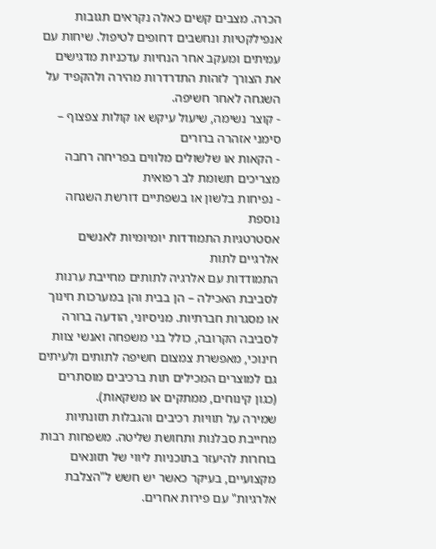הכרה. מצבים קשים כאלה נקראים תגובות אנפילקטיות ונחשבים דחופים לטיפול. שיחות עם עמיתים ומעקב אחר הנחיות עדכניות מדגישים את הצורך לזהות התדרדרות מהירה ולהקפיד על השגחה לאחר חשיפה.
- קוצר נשימה, שיעול עיקש או קולות צפצוף – סימני אזהרה ברורים
- הקאות או שלשולים מלווים בפריחה רחבה מצריכים תשומת לב רפואית
- נפיחות בלשון או בשפתיים דורשת השגחה נוספת
אסטרטגיות התמודדות יומיומיות לאנשים אלרגיים לתות
התמודדות עם אלרגיה לתותים מחייבת ערנות לסביבת האכילה – הן בבית והן במערכות חינוך או מסגרות חברתיות. מניסיוני, הודעה ברורה לסביבה הקרובה, כולל בני משפחה ואנשי צוות חינוכי, מאפשרת צמצום חשיפה לתותים ולעיתים גם למוצרים המכילים תות ברכיבים מוסתרים (כגון קינוחים, ממתקים או משקאות).
שמירה על תוויות רכיבים והגבלות תזונתיות מחייבת סבלנות ותחושת שליטה. משפחות רבות בוחרות להיעזר בתוכניות ליווי של תזונאים מקצועיים, בעיקר כאשר יש חשש ל"הצלבת אלרגיות" עם פירות אחרים.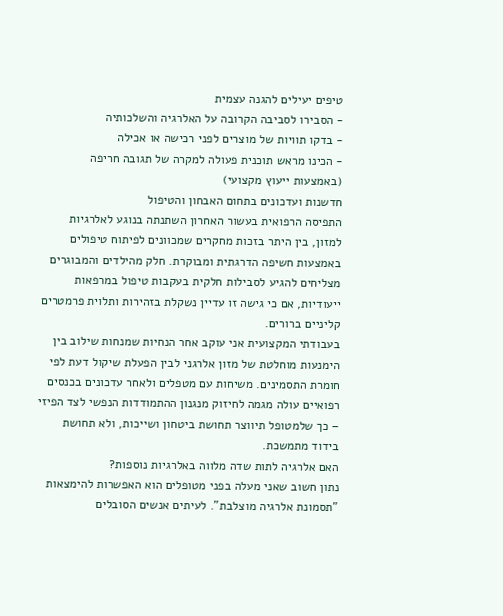טיפים יעילים להגנה עצמית
- הסבירו לסביבה הקרובה על האלרגיה והשלכותיה
- בדקו תוויות של מוצרים לפני רכישה או אכילה
- הכינו מראש תוכנית פעולה למקרה של תגובה חריפה (באמצעות ייעוץ מקצועי)
חדשנות ועדכונים בתחום האבחון והטיפול
התפיסה הרפואית בעשור האחרון השתנתה בנוגע לאלרגיות למזון, בין היתר בזכות מחקרים שמכוונים לפיתוח טיפולים באמצעות חשיפה הדרגתית ומבוקרת. חלק מהילדים והמבוגרים מצליחים להגיע לסבילות חלקית בעקבות טיפול במרפאות ייעודיות, אם כי גישה זו עדיין נשקלת בזהירות ותלוית פרמטרים קליניים ברורים.
בעבודתי המקצועית אני עוקב אחר הנחיות שמנחות שילוב בין הימנעות מוחלטת של מזון אלרגני לבין הפעלת שיקול דעת לפי חומרת התסמינים. משיחות עם מטפלים ולאחר עדכונים בכנסים רפואיים עולה מגמה לחיזוק מנגנון ההתמודדות הנפשי לצד הפיזי – כך שלמטופל תיווצר תחושת ביטחון ושייכות, ולא תחושת בידוד מתמשכת.
האם אלרגיה לתות שדה מלווה באלרגיות נוספות?
נתון חשוב שאני מעלה בפני מטופלים הוא האפשרות להימצאות "תסמונת אלרגיה מוצלבת". לעיתים אנשים הסובלים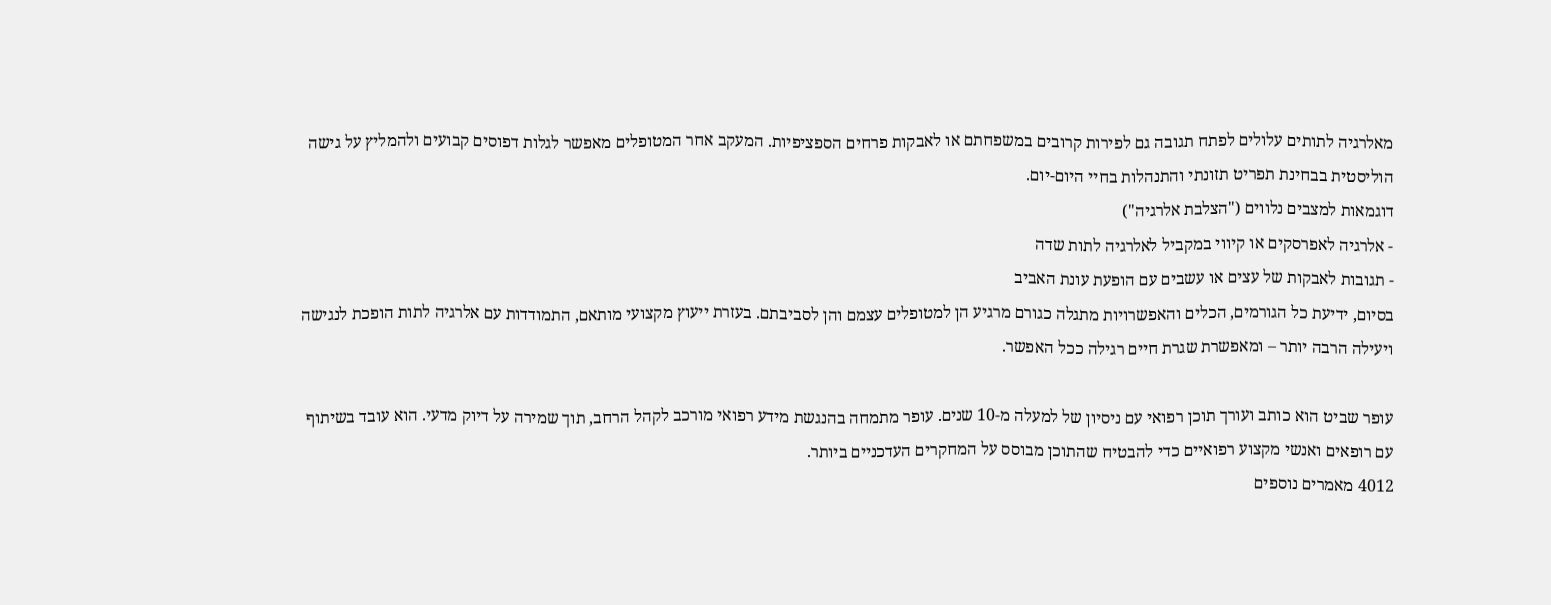מאלרגיה לתותים עלולים לפתח תגובה גם לפירות קרובים במשפחתם או לאבקות פרחים הספציפיות. המעקב אחר המטופלים מאפשר לגלות דפוסים קבועים ולהמליץ על גישה הוליסטית בבחינת תפריט תזונתי והתנהלות בחיי היום-יום.
דוגמאות למצבים נלווים ("הצלבת אלרגיה")
- אלרגיה לאפרסקים או קיווי במקביל לאלרגיה לתות שדה
- תגובות לאבקות של עצים או עשבים עם הופעת עונת האביב
בסיום, ידיעת כל הגורמים, הכלים והאפשרויות מתגלה כגורם מרגיע הן למטופלים עצמם והן לסביבתם. בעזרת ייעוץ מקצועי מותאם, התמודדות עם אלרגיה לתות הופכת לנגישה ויעילה הרבה יותר – ומאפשרת שגרת חיים רגילה ככל האפשר.

עופר שביט הוא כותב ועורך תוכן רפואי עם ניסיון של למעלה מ-10 שנים. עופר מתמחה בהנגשת מידע רפואי מורכב לקהל הרחב, תוך שמירה על דיוק מדעי. הוא עובד בשיתוף עם רופאים ואנשי מקצוע רפואיים כדי להבטיח שהתוכן מבוסס על המחקרים העדכניים ביותר.
4012 מאמרים נוספים